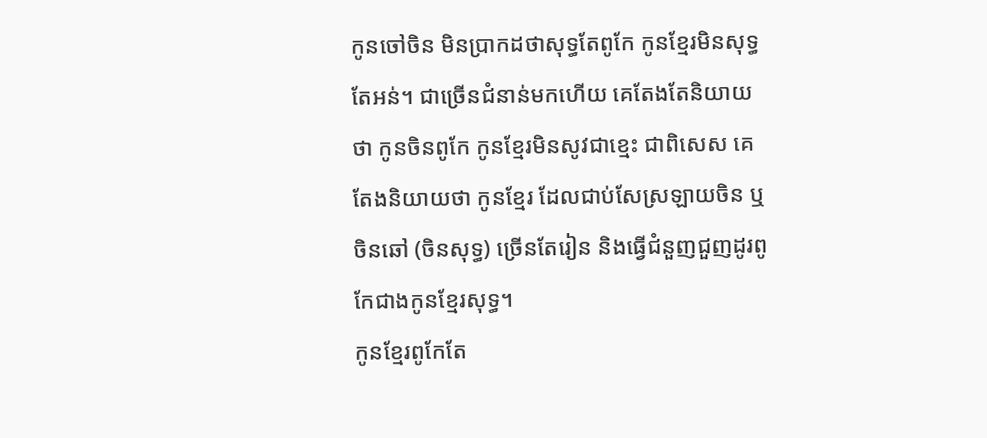កូនចៅចិន មិនប្រាកដថាសុទ្ធតែពូកែ កូនខ្មែរមិនសុទ្ធតែអន់។ ជាច្រើនជំនាន់មកហើយ គេតែងតែនិយាយថា កូនចិនពូកែ កូនខ្មែរមិនសូវជាខ្មេះ ជាពិសេស គេតែងនិយាយថា កូនខ្មែរ ដែលជាប់សែស្រឡាយចិន ឬចិនឆៅ (ចិនសុទ្ធ) ច្រើនតែរៀន និងធ្វើជំនួញជួញដូរពូកែជាងកូនខ្មែរសុទ្ធ។
កូនខ្មែរពូកែតែ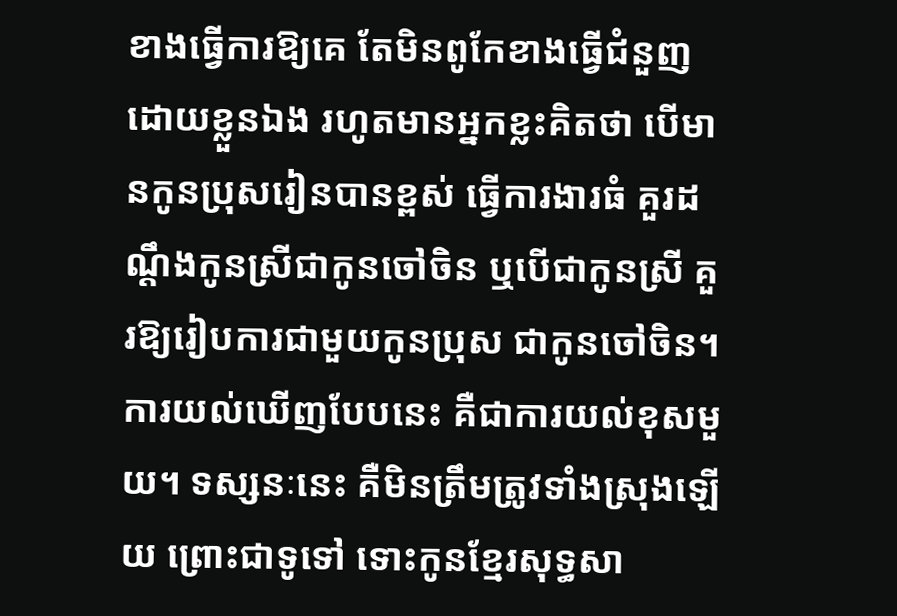ខាងធ្វើការឱ្យគេ តែមិនពូកែខាងធ្វើជំនួញដោយខ្លួនឯង រហូតមានអ្នកខ្លះគិតថា បើមានកូនប្រុសរៀនបានខ្ពស់ ធ្វើការងារធំ គួរដណ្តឹងកូនស្រីជាកូនចៅចិន ឬបើជាកូនស្រី គួរឱ្យរៀបការជាមួយកូនប្រុស ជាកូនចៅចិន។
ការយល់ឃើញបែបនេះ គឺជាការយល់ខុសមួយ។ ទស្សនៈនេះ គឺមិនត្រឹមត្រូវទាំងស្រុងឡើយ ព្រោះជាទូទៅ ទោះកូនខ្មែរសុទ្ធសា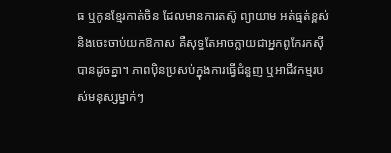ធ ឬកូនខ្មែរកាត់ចិន ដែលមានការតស៊ូ ព្យាយាម អត់ធ្មត់ខ្ពស់ និងចេះចាប់យកឱកាស គឺសុទ្ធតែអាចក្លាយជាអ្នកពូកែរកស៊ីបានដូចគ្នា។ ភាពប៉ិនប្រសប់ក្នុងការធ្វើជំនួញ ឬអាជីវកម្មរបស់មនុស្សម្នាក់ៗ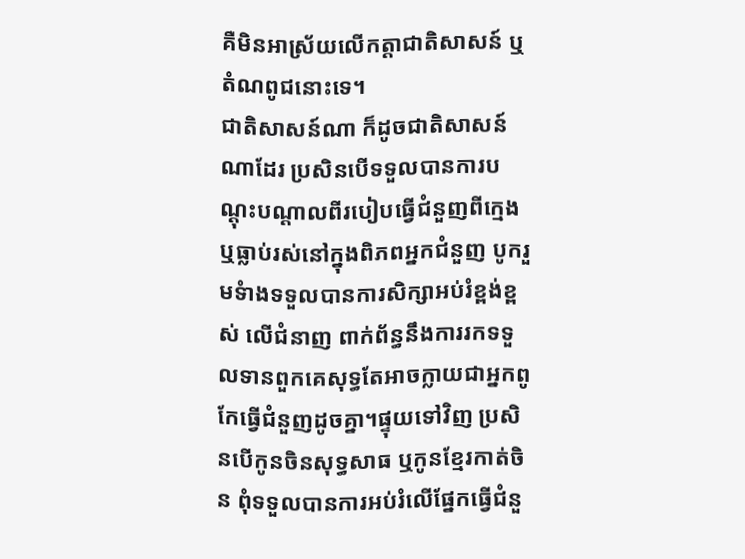គឺមិនអាស្រ័យលើកត្តាជាតិសាសន៍ ឬតំណពូជនោះទេ។
ជាតិសាសន៍ណា ក៏ដូចជាតិសាសន៍ណាដែរ ប្រសិនបើទទួលបានការបណ្ដុះបណ្ដាលពីរបៀបធ្វើជំនួញពីក្មេង ឬធ្លាប់រស់នៅក្នុងពិភពអ្នកជំនួញ បូករួមទំាងទទួលបានការសិក្សាអប់រំខ្ពង់ខ្ពស់ លើជំនាញ ពាក់ព័ន្ធនឹងការរកទទួលទានពួកគេសុទ្ធតែអាចក្លាយជាអ្នកពូកែធ្វើជំនួញដូចគ្នា។ផ្ទុយទៅវិញ ប្រសិនបើកូនចិនសុទ្ធសាធ ឬកូនខ្មែរកាត់ចិន ពុំទទួលបានការអប់រំលើផ្នែកធ្វើជំនួ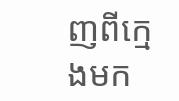ញពីក្មេងមក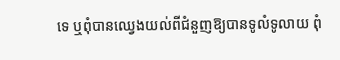ទេ ឬពុំបានឈ្វេងយល់ពីជំនួញឱ្យបានទូលំទូលាយ ពុំ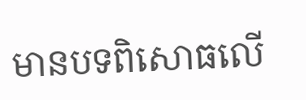មានបទពិសោធលើ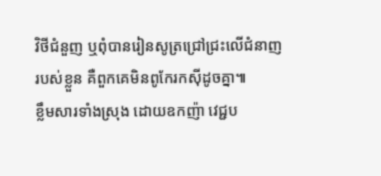វិថីជំនួញ ឬពុំបានរៀនសូត្រជ្រៅជ្រះលើជំនាញរបស់ខ្លួន គឺពួកគេមិនពូកែរកស៊ីដូចគ្នា៕
ខ្លឹមសារទាំងស្រុង ដោយឧកញ៉ា វេជ្ជប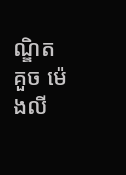ណ្ឌិត គួច ម៉េងលី